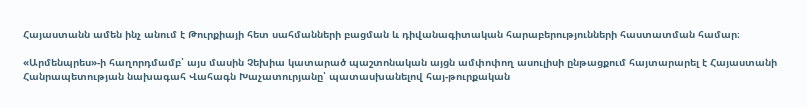Հայաստանն ամեն ինչ անում է Թուրքիայի հետ սահմանների բացման և դիվանագիտական հարաբերությունների հաստատման համար։

«Արմենպրես»-ի հաղորդմամբ՝ այս մասին Չեխիա կատարած պաշտոնական այցն ամփոփող ասուլիսի ընթացքում հայտարարել է Հայաստանի Հանրապետության նախագահ Վահագն Խաչատուրյանը՝ պատասխանելով հայ-թուրքական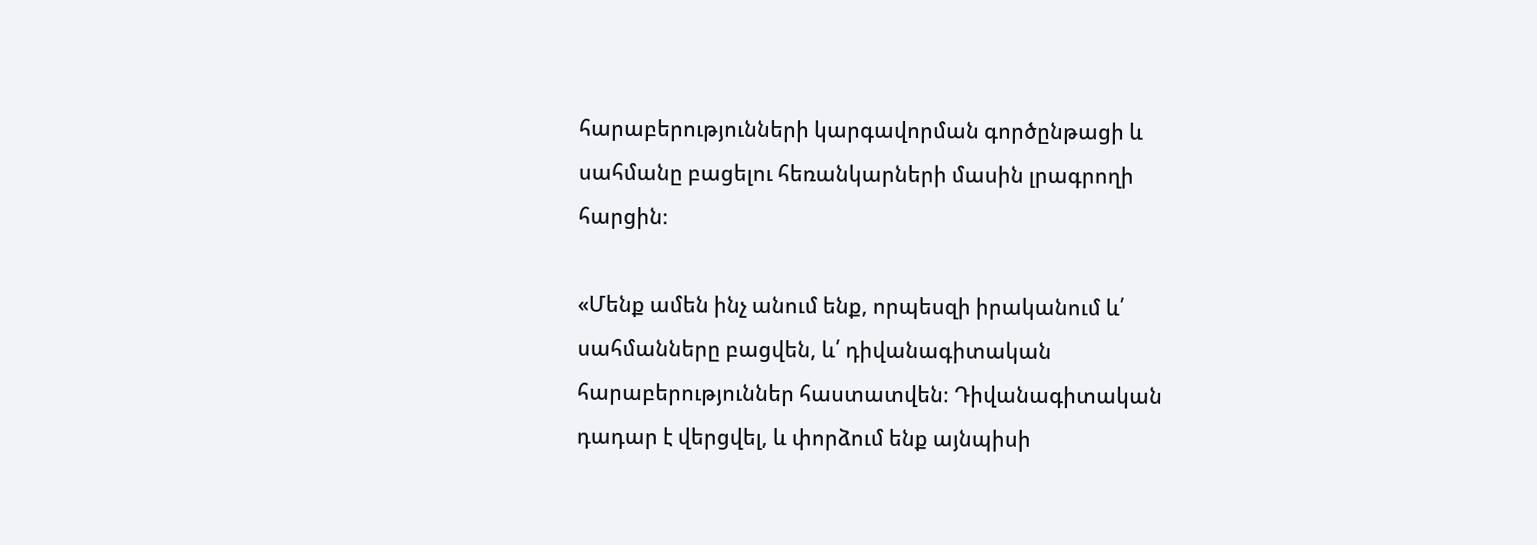հարաբերությունների կարգավորման գործընթացի և սահմանը բացելու հեռանկարների մասին լրագրողի հարցին։

«Մենք ամեն ինչ անում ենք, որպեսզի իրականում և՛ սահմանները բացվեն, և՛ դիվանագիտական հարաբերություններ հաստատվեն։ Դիվանագիտական դադար է վերցվել, և փորձում ենք այնպիսի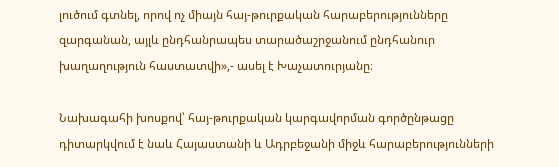լուծում գտնել, որով ոչ միայն հայ-թուրքական հարաբերությունները զարգանան, այլև ընդհանրապես տարածաշրջանում ընդհանուր խաղաղություն հաստատվի»,- ասել է Խաչատուրյանը։

Նախագահի խոսքով՝ հայ-թուրքական կարգավորման գործընթացը դիտարկվում է նաև Հայաստանի և Ադրբեջանի միջև հարաբերությունների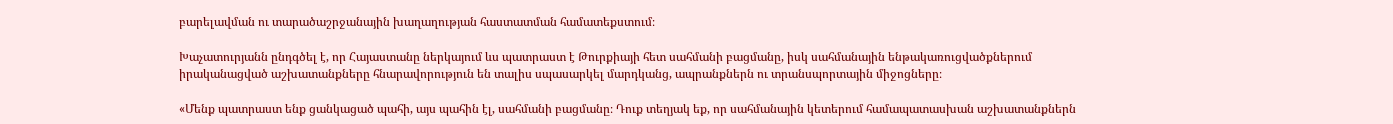բարելավման ու տարածաշրջանային խաղաղության հաստատման համատեքստում։

Խաչատուրյանն ընդգծել է, որ Հայաստանը ներկայում ևս պատրաստ է Թուրքիայի հետ սահմանի բացմանը, իսկ սահմանային ենթակառուցվածքներում իրականացված աշխատանքները հնարավորություն են տալիս սպասարկել մարդկանց, ապրանքներն ու տրանսպորտային միջոցները։

«Մենք պատրաստ ենք ցանկացած պահի, այս պահին էլ, սահմանի բացմանը։ Դուք տեղյակ եք, որ սահմանային կետերում համապատասխան աշխատանքներն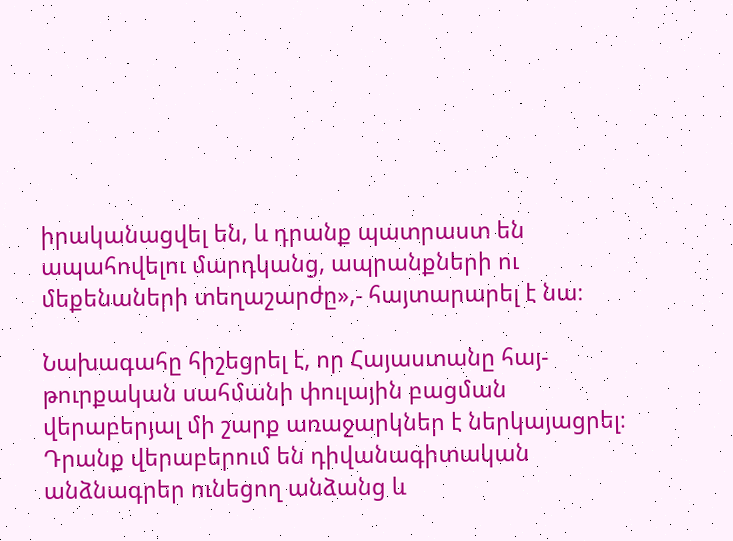իրականացվել են, և դրանք պատրաստ են ապահովելու մարդկանց, ապրանքների ու մեքենաների տեղաշարժը»,- հայտարարել է նա։

Նախագահը հիշեցրել է, որ Հայաստանը հայ-թուրքական սահմանի փուլային բացման վերաբերյալ մի շարք առաջարկներ է ներկայացրել։ Դրանք վերաբերում են դիվանագիտական անձնագրեր ունեցող անձանց և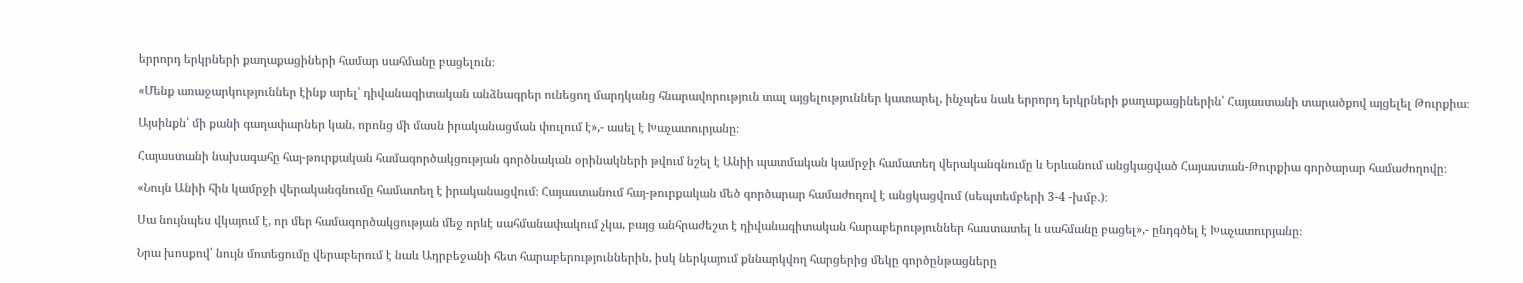երրորդ երկրների քաղաքացիների համար սահմանը բացելուն։

«Մենք առաջարկություններ էինք արել՝ դիվանագիտական անձնագրեր ունեցող մարդկանց հնարավորություն տալ այցելություններ կատարել, ինչպես նաև երրորդ երկրների քաղաքացիներին՝ Հայաստանի տարածքով այցելել Թուրքիա։

Այսինքն՝ մի քանի գաղափարներ կան, որոնց մի մասն իրականացման փուլում է»,- ասել է Խաչատուրյանը։

Հայաստանի նախագահը հայ-թուրքական համագործակցության գործնական օրինակների թվում նշել է Անիի պատմական կամրջի համատեղ վերականգնումը և Երևանում անցկացված Հայաստան-Թուրքիա գործարար համաժողովը։

«Նույն Անիի հին կամրջի վերականգնումը համատեղ է իրականացվում։ Հայաստանում հայ-թուրքական մեծ գործարար համաժողով է անցկացվում (սեպտեմբերի 3-4 -խմբ.)։

Սա նույնպես վկայում է, որ մեր համագործակցության մեջ որևէ սահմանափակում չկա, բայց անհրաժեշտ է դիվանագիտական հարաբերություններ հաստատել և սահմանը բացել»,- ընդգծել է Խաչատուրյանը։

Նրա խոսքով՝ նույն մոտեցումը վերաբերում է նաև Ադրբեջանի հետ հարաբերություններին, իսկ ներկայում քննարկվող հարցերից մեկը գործընթացները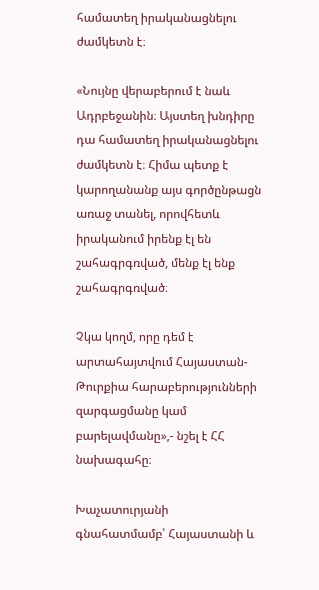համատեղ իրականացնելու ժամկետն է։

«Նույնը վերաբերում է նաև Ադրբեջանին։ Այստեղ խնդիրը դա համատեղ իրականացնելու ժամկետն է։ Հիմա պետք է կարողանանք այս գործընթացն առաջ տանել, որովհետև իրականում իրենք էլ են շահագրգռված, մենք էլ ենք շահագրգռված։

Չկա կողմ, որը դեմ է արտահայտվում Հայաստան-Թուրքիա հարաբերությունների զարգացմանը կամ բարելավմանը»,- նշել է ՀՀ նախագահը։

Խաչատուրյանի գնահատմամբ՝ Հայաստանի և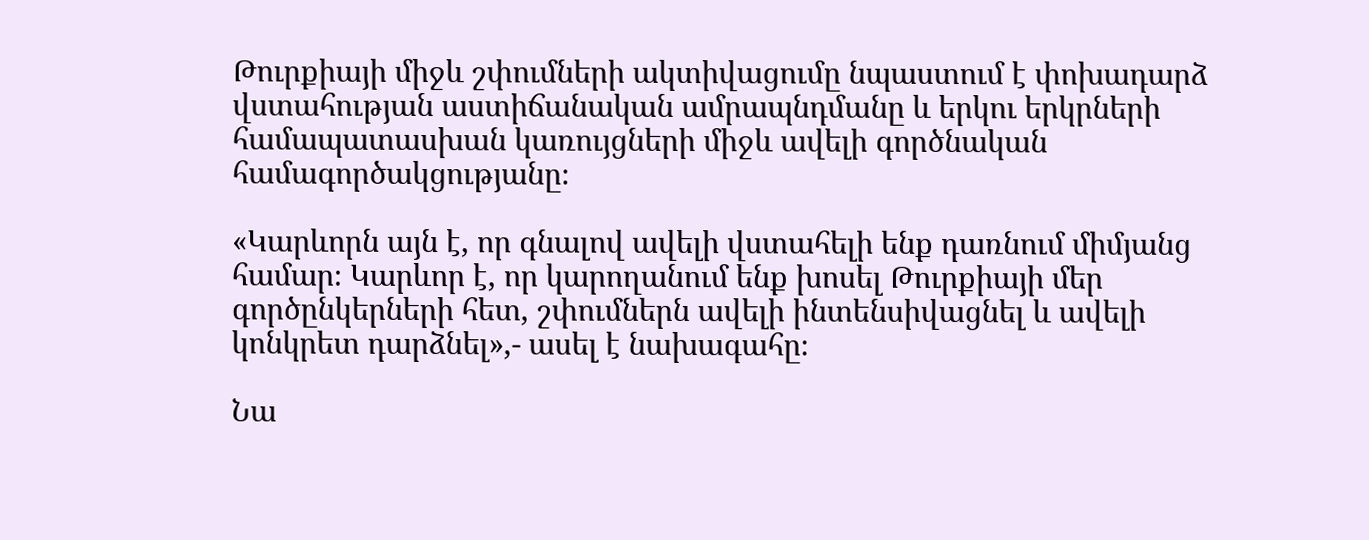Թուրքիայի միջև շփումների ակտիվացումը նպաստում է փոխադարձ վստահության աստիճանական ամրապնդմանը և երկու երկրների համապատասխան կառույցների միջև ավելի գործնական համագործակցությանը։

«Կարևորն այն է, որ գնալով ավելի վստահելի ենք դառնում միմյանց համար։ Կարևոր է, որ կարողանում ենք խոսել Թուրքիայի մեր գործընկերների հետ, շփումներն ավելի ինտենսիվացնել և ավելի կոնկրետ դարձնել»,- ասել է նախագահը։

Նա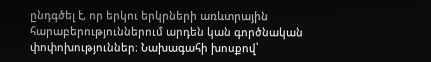ընդգծել է, որ երկու երկրների առևտրային հարաբերություններում արդեն կան գործնական փոփոխություններ։ Նախագահի խոսքով՝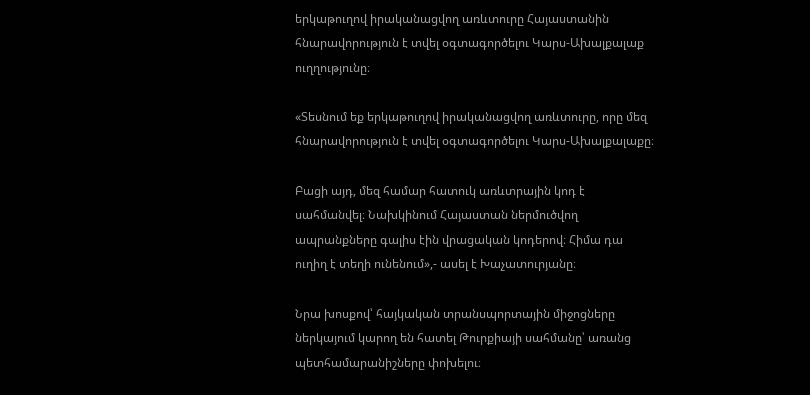երկաթուղով իրականացվող առևտուրը Հայաստանին հնարավորություն է տվել օգտագործելու Կարս-Ախալքալաք ուղղությունը։

«Տեսնում եք երկաթուղով իրականացվող առևտուրը, որը մեզ հնարավորություն է տվել օգտագործելու Կարս-Ախալքալաքը։

Բացի այդ, մեզ համար հատուկ առևտրային կոդ է սահմանվել։ Նախկինում Հայաստան ներմուծվող ապրանքները գալիս էին վրացական կոդերով։ Հիմա դա ուղիղ է տեղի ունենում»,- ասել է Խաչատուրյանը։

Նրա խոսքով՝ հայկական տրանսպորտային միջոցները ներկայում կարող են հատել Թուրքիայի սահմանը՝ առանց պետհամարանիշները փոխելու։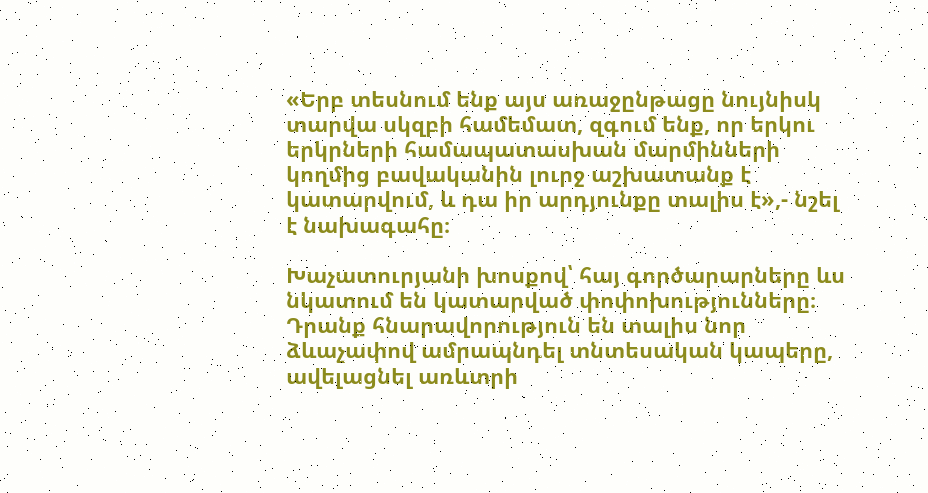«Երբ տեսնում ենք այս առաջընթացը նույնիսկ տարվա սկզբի համեմատ, զգում ենք, որ երկու երկրների համապատասխան մարմինների կողմից բավականին լուրջ աշխատանք է կատարվում, և դա իր արդյունքը տալիս է»,- նշել է նախագահը։

Խաչատուրյանի խոսքով՝ հայ գործարարները ևս նկատում են կատարված փոփոխությունները։ Դրանք հնարավորություն են տալիս նոր ձևաչափով ամրապնդել տնտեսական կապերը, ավելացնել առևտրի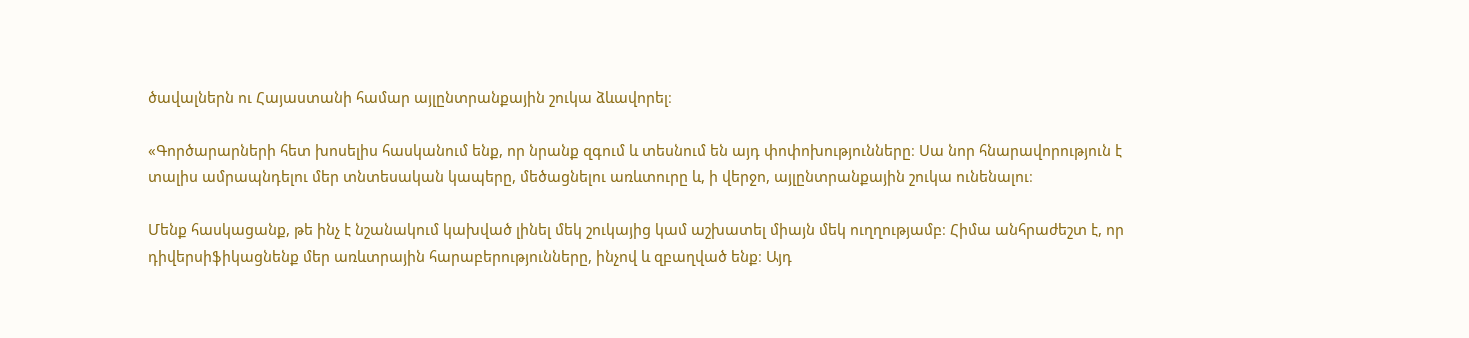ծավալներն ու Հայաստանի համար այլընտրանքային շուկա ձևավորել։

«Գործարարների հետ խոսելիս հասկանում ենք, որ նրանք զգում և տեսնում են այդ փոփոխությունները։ Սա նոր հնարավորություն է տալիս ամրապնդելու մեր տնտեսական կապերը, մեծացնելու առևտուրը և, ի վերջո, այլընտրանքային շուկա ունենալու։

Մենք հասկացանք, թե ինչ է նշանակում կախված լինել մեկ շուկայից կամ աշխատել միայն մեկ ուղղությամբ։ Հիմա անհրաժեշտ է, որ դիվերսիֆիկացնենք մեր առևտրային հարաբերությունները, ինչով և զբաղված ենք։ Այդ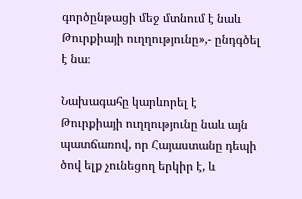գործընթացի մեջ մտնում է նաև Թուրքիայի ուղղությունը»,- ընդգծել է նա։

Նախագահը կարևորել է Թուրքիայի ուղղությունը նաև այն պատճառով, որ Հայաստանը դեպի ծով ելք չունեցող երկիր է, և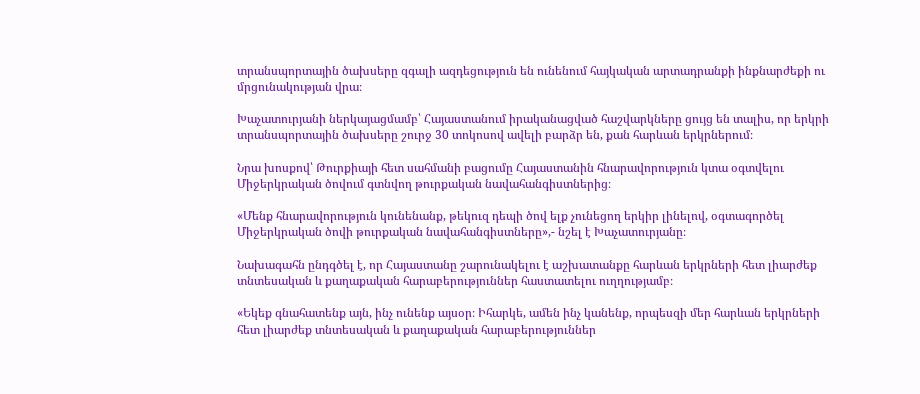տրանսպորտային ծախսերը զգալի ազդեցություն են ունենում հայկական արտադրանքի ինքնարժեքի ու մրցունակության վրա։

Խաչատուրյանի ներկայացմամբ՝ Հայաստանում իրականացված հաշվարկները ցույց են տալիս, որ երկրի տրանսպորտային ծախսերը շուրջ 30 տոկոսով ավելի բարձր են, քան հարևան երկրներում։

Նրա խոսքով՝ Թուրքիայի հետ սահմանի բացումը Հայաստանին հնարավորություն կտա օգտվելու Միջերկրական ծովում գտնվող թուրքական նավահանգիստներից։

«Մենք հնարավորություն կունենանք, թեկուզ դեպի ծով ելք չունեցող երկիր լինելով, օգտագործել Միջերկրական ծովի թուրքական նավահանգիստները»,- նշել է Խաչատուրյանը։

Նախագահն ընդգծել է, որ Հայաստանը շարունակելու է աշխատանքը հարևան երկրների հետ լիարժեք տնտեսական և քաղաքական հարաբերություններ հաստատելու ուղղությամբ։

«Եկեք գնահատենք այն, ինչ ունենք այսօր։ Իհարկե, ամեն ինչ կանենք, որպեսզի մեր հարևան երկրների հետ լիարժեք տնտեսական և քաղաքական հարաբերություններ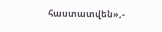հաստատվեն»,-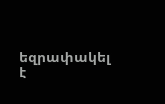եզրափակել է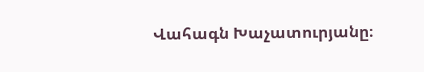Վահագն Խաչատուրյանը։